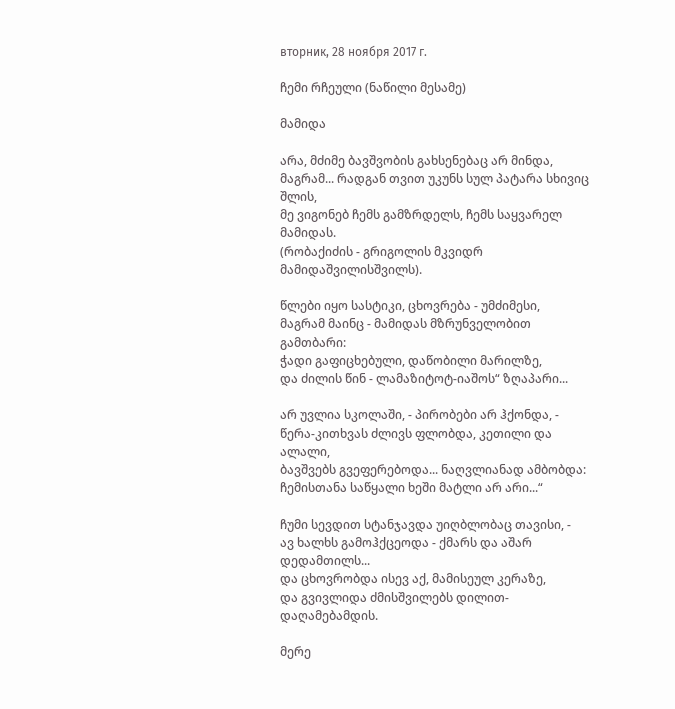вторник, 28 ноября 2017 г.

ჩემი რჩეული (ნაწილი მესამე)

მამიდა

არა, მძიმე ბავშვობის გახსენებაც არ მინდა,
მაგრამ... რადგან თვით უკუნს სულ პატარა სხივიც შლის,
მე ვიგონებ ჩემს გამზრდელს, ჩემს საყვარელ მამიდას.
(რობაქიძის - გრიგოლის მკვიდრ მამიდაშვილისშვილს).

წლები იყო სასტიკი, ცხოვრება - უმძიმესი,
მაგრამ მაინც - მამიდას მზრუნველობით გამთბარი:
ჭადი გაფიცხებული, დაწობილი მარილზე,
და ძილის წინ - ლამაზიტოტ-იაშოს“ ზღაპარი...

არ უვლია სკოლაში, - პირობები არ ჰქონდა, -
წერა-კითხვას ძლივს ფლობდა, კეთილი და ალალი,
ბავშვებს გვეფერებოდა... ნაღვლიანად ამბობდა:
ჩემისთანა საწყალი ხეში მატლი არ არი...“

ჩუმი სევდით სტანჯავდა უიღბლობაც თავისი, -
ავ ხალხს გამოჰქცეოდა - ქმარს და აშარ დედამთილს...
და ცხოვრობდა ისევ აქ, მამისეულ კერაზე,
და გვივლიდა ძმისშვილებს დილით-დაღამებამდის.

მერე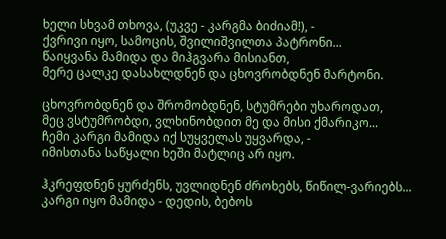ხელი სხვამ თხოვა, (უკვე - კარგმა ბიძიამ!), -
ქვრივი იყო, სამოცის, შვილიშვილთა პატრონი...
წაიყვანა მამიდა და მიჰგვარა მისიანთ,
მერე ცალკე დასახლდნენ და ცხოვრობდნენ მარტონი.

ცხოვრობდნენ და შრომობდნენ, სტუმრები უხაროდათ,
მეც ვსტუმრობდი, ვლხინობდით მე და მისი ქმარიკო...
ჩემი კარგი მამიდა იქ სუყველას უყვარდა, -
იმისთანა საწყალი ხეში მატლიც არ იყო.

ჰკრეფდნენ ყურძენს, უვლიდნენ ძროხებს, წიწილ-ვარიებს...
კარგი იყო მამიდა - დედის, ბებოს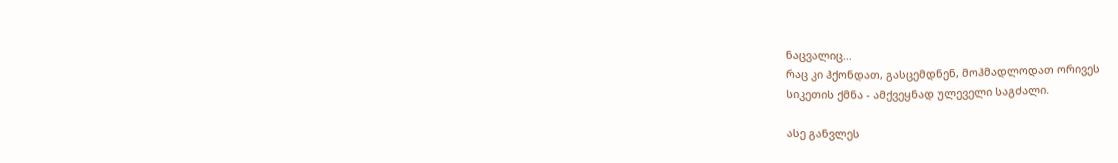ნაცვალიც...
რაც კი ჰქონდათ, გასცემდნენ, მოჰმადლოდათ ორივეს
სიკეთის ქმნა - ამქვეყნად ულეველი საგძალი.

ასე განვლეს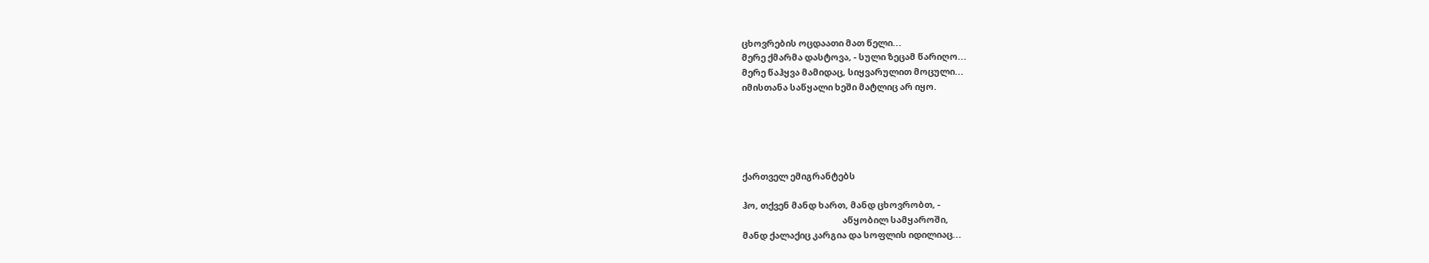ცხოვრების ოცდაათი მათ წელი...
მერე ქმარმა დასტოვა, - სული ზეცამ წარიღო...
მერე წაჰყვა მამიდაც, სიყვარულით მოცული...
იმისთანა საწყალი ხეში მატლიც არ იყო.





ქართველ ემიგრანტებს

ჰო, თქვენ მანდ ხართ, მანდ ცხოვრობთ, -
                                                  აწყობილ სამყაროში,
მანდ ქალაქიც კარგია და სოფლის იდილიაც...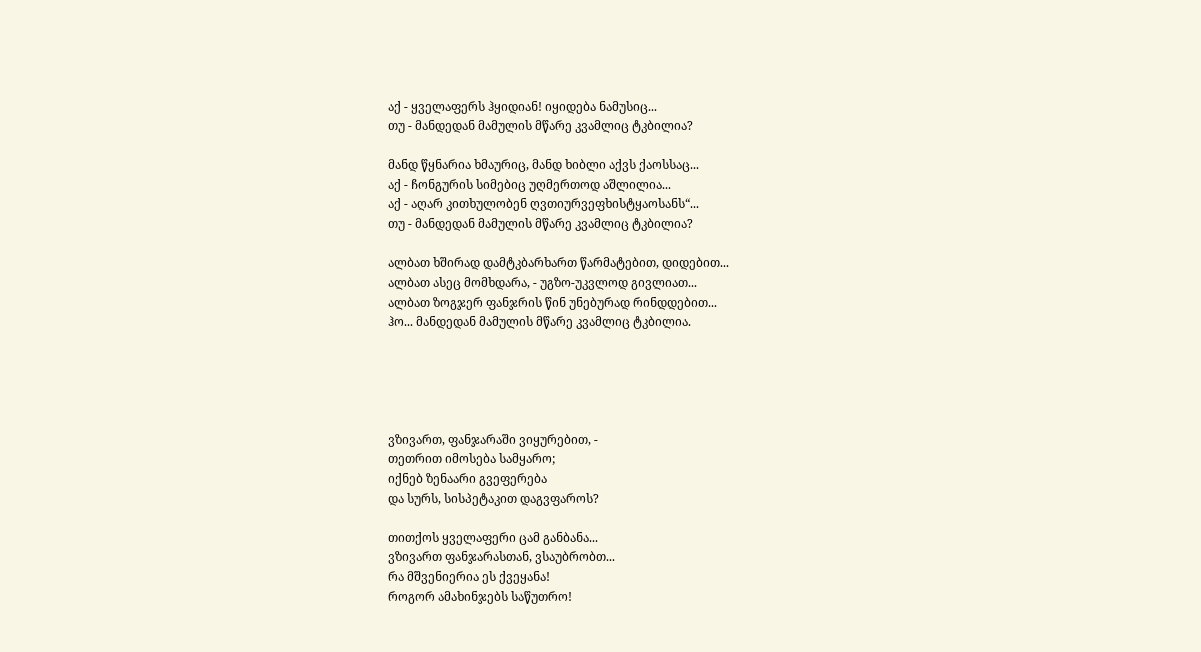აქ - ყველაფერს ჰყიდიან! იყიდება ნამუსიც...
თუ - მანდედან მამულის მწარე კვამლიც ტკბილია?

მანდ წყნარია ხმაურიც, მანდ ხიბლი აქვს ქაოსსაც...
აქ - ჩონგურის სიმებიც უღმერთოდ აშლილია...
აქ - აღარ კითხულობენ ღვთიურვეფხისტყაოსანს“...
თუ - მანდედან მამულის მწარე კვამლიც ტკბილია?

ალბათ ხშირად დამტკბარხართ წარმატებით, დიდებით...
ალბათ ასეც მომხდარა, - უგზო-უკვლოდ გივლიათ...
ალბათ ზოგჯერ ფანჯრის წინ უნებურად რინდდებით...
ჰო... მანდედან მამულის მწარე კვამლიც ტკბილია.





ვზივართ, ფანჯარაში ვიყურებით, -
თეთრით იმოსება სამყარო;
იქნებ ზენაარი გვეფერება
და სურს, სისპეტაკით დაგვფაროს?

თითქოს ყველაფერი ცამ განბანა...
ვზივართ ფანჯარასთან, ვსაუბრობთ...
რა მშვენიერია ეს ქვეყანა!
როგორ ამახინჯებს საწუთრო!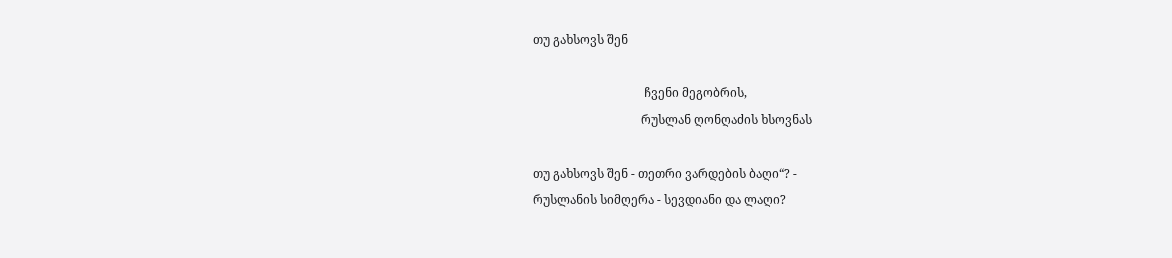თუ გახსოვს შენ

                                     ჩვენი მეგობრის,
                                    რუსლან ღონღაძის ხსოვნას

თუ გახსოვს შენ - თეთრი ვარდების ბაღი“? -
რუსლანის სიმღერა - სევდიანი და ლაღი?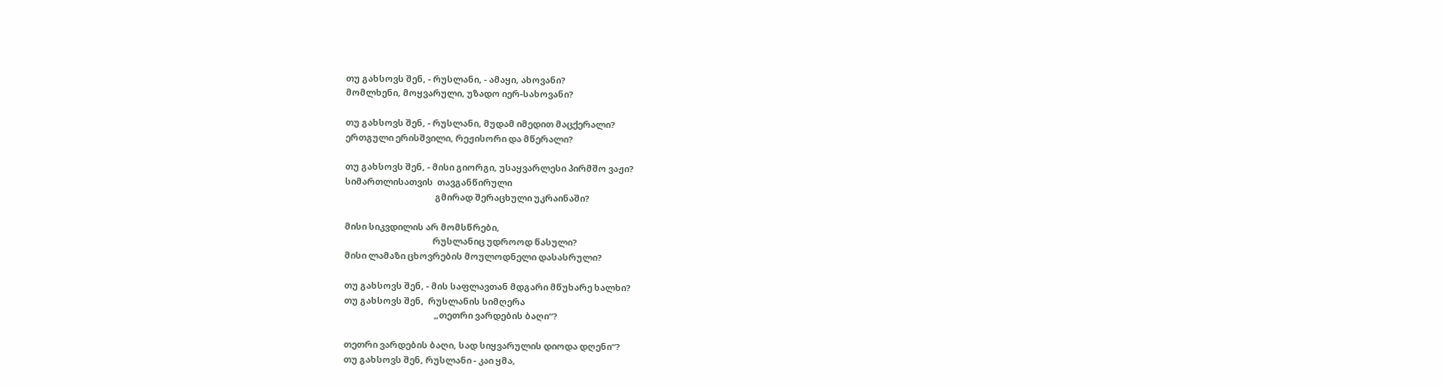თუ გახსოვს შენ, - რუსლანი, - ამაყი, ახოვანი?
მომლხენი, მოყვარული, უზადო იერ-სახოვანი?

თუ გახსოვს შენ, - რუსლანი, მუდამ იმედით მაცქერალი?
ერთგული ერისშვილი, რეჟისორი და მწერალი?

თუ გახსოვს შენ, - მისი გიორგი, უსაყვარლესი პირმშო ვაჟი?
სიმართლისათვის  თავგანწირული
                                             გმირად შერაცხული უკრაინაში?

მისი სიკვდილის არ მომსწრები,
                                            რუსლანიც უდროოდ წასული?
მისი ლამაზი ცხოვრების მოულოდნელი დასასრული?

თუ გახსოვს შენ, - მის საფლავთან მდგარი მწუხარე ხალხი?
თუ გახსოვს შენ,  რუსლანის სიმღერა
                                             „თეთრი ვარდების ბაღი“?

თეთრი ვარდების ბაღი, სად სიყვარულის დიოდა დღენი“?
თუ გახსოვს შენ, რუსლანი - კაი ყმა,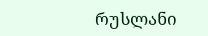რუსლანი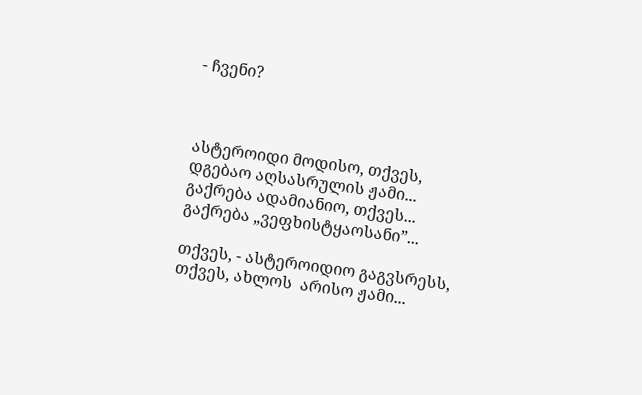- ჩვენი?



ასტეროიდი მოდისო, თქვეს,
დგებაო აღსასრულის ჟამი...
გაქრება ადამიანიო, თქვეს...
გაქრება „ვეფხისტყაოსანი”...

თქვეს, - ასტეროიდიო გაგვსრესს,
თქვეს, ახლოს  არისო ჟამი...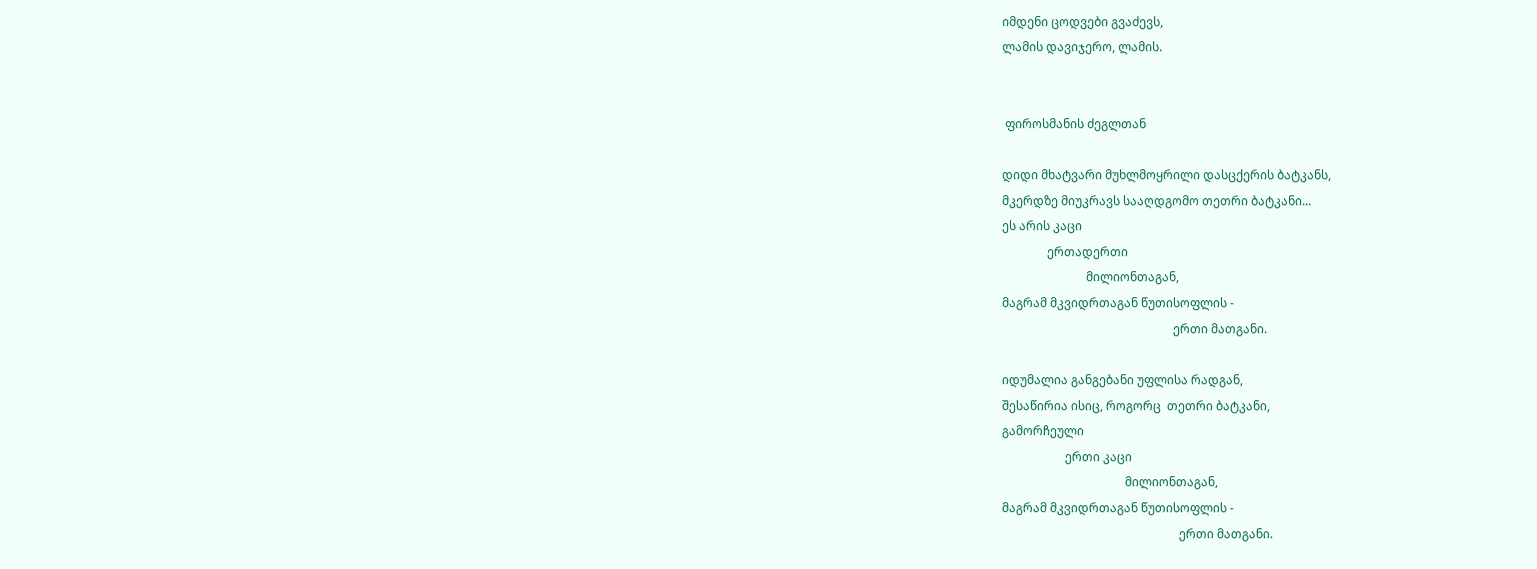იმდენი ცოდვები გვაძევს,
ლამის დავიჯერო, ლამის.


 ფიროსმანის ძეგლთან

დიდი მხატვარი მუხლმოყრილი დასცქერის ბატკანს,
მკერდზე მიუკრავს სააღდგომო თეთრი ბატკანი...
ეს არის კაცი
               ერთადერთი
                            მილიონთაგან,
მაგრამ მკვიდრთაგან წუთისოფლის -
                                                         ერთი მათგანი.

იდუმალია განგებანი უფლისა რადგან,
შესაწირია ისიც, როგორც  თეთრი ბატკანი,
გამორჩეული
                     ერთი კაცი
                                         მილიონთაგან,
მაგრამ მკვიდრთაგან წუთისოფლის -
                                                           ერთი მათგანი.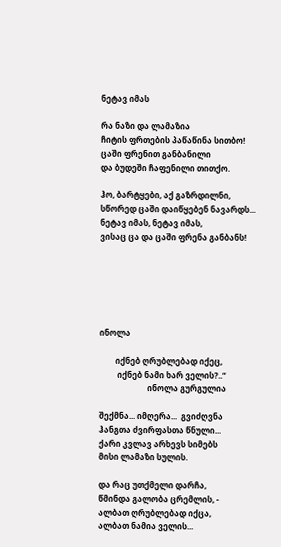ნეტავ იმას

რა ნაზი და ლამაზია
ჩიტის ფრთების პაწაწინა სითბო!
ცაში ფრენით განბანილი
და ბუდეში ჩაფენილი თითქო.

ჰო, ბარტყები, აქ გაზრდილნი,
სწორედ ცაში დაიწყებენ ნავარდს...
ნეტავ იმას, ნეტავ იმას,
ვისაც ცა და ცაში ფრენა განბანს!






ინოლა

        იქნებ ღრუბლებად იქეც,
         იქნებ ნამი ხარ ველის?..“
                        ინოლა გურგულია

შექმნა... იმღერა...  გვიძღვნა
ჰანგთა ძვირფასთა წნული...
ქარი კვლავ არხევს სიმებს
მისი ლამაზი სულის.

და რაც უთქმელი დარჩა,
წმინდა გალობა ცრემლის, -
ალბათ ღრუბლებად იქცა,
ალბათ ნამია ველის...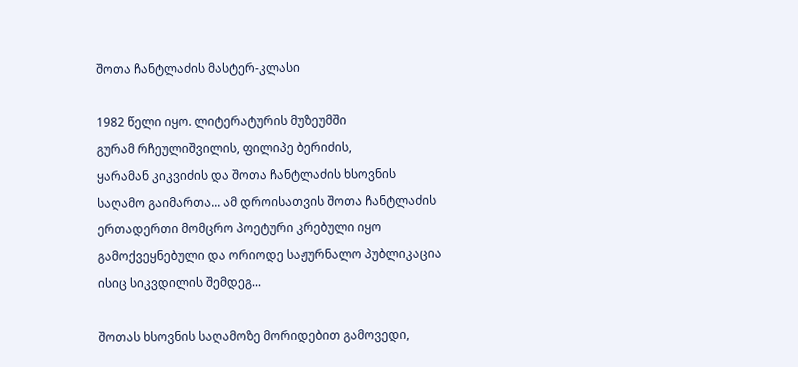შოთა ჩანტლაძის მასტერ-კლასი

1982 წელი იყო. ლიტერატურის მუზეუმში
გურამ რჩეულიშვილის, ფილიპე ბერიძის,
ყარამან კიკვიძის და შოთა ჩანტლაძის ხსოვნის
საღამო გაიმართა... ამ დროისათვის შოთა ჩანტლაძის
ერთადერთი მომცრო პოეტური კრებული იყო
გამოქვეყნებული და ორიოდე საჟურნალო პუბლიკაცია
ისიც სიკვდილის შემდეგ...

შოთას ხსოვნის საღამოზე მორიდებით გამოვედი,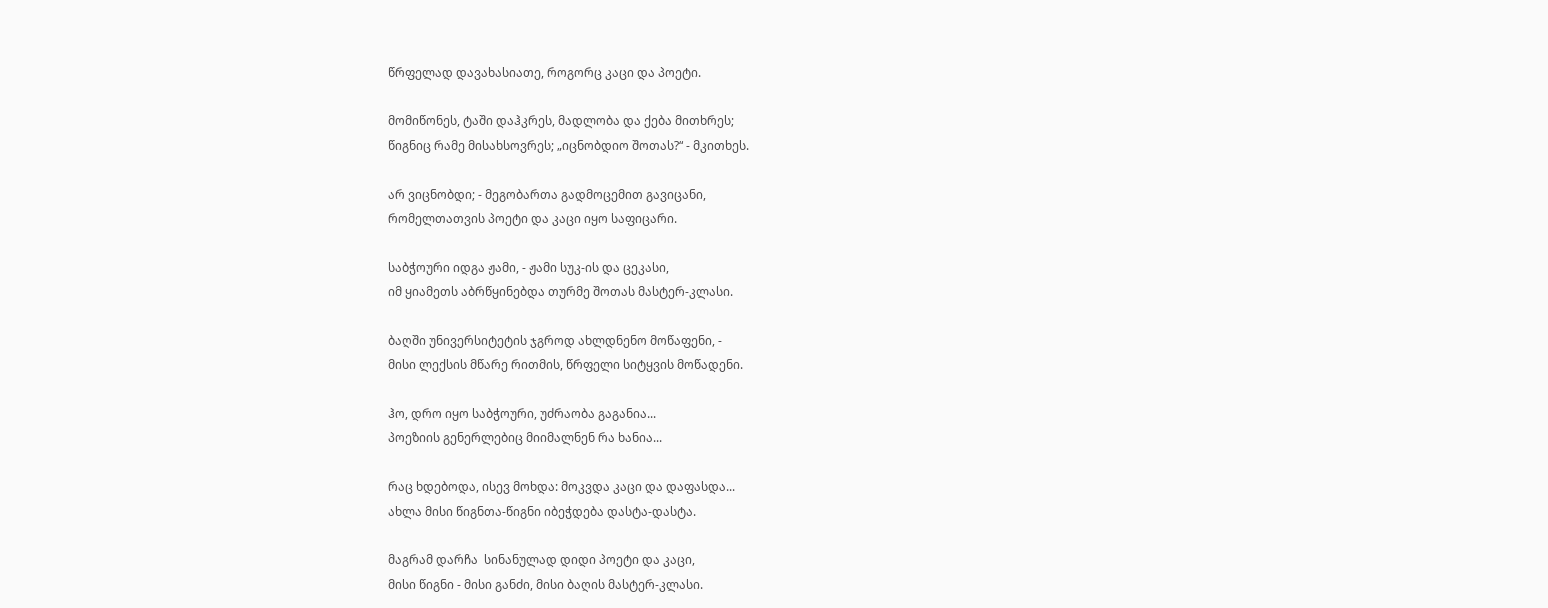წრფელად დავახასიათე, როგორც კაცი და პოეტი.

მომიწონეს, ტაში დაჰკრეს, მადლობა და ქება მითხრეს;
წიგნიც რამე მისახსოვრეს; „იცნობდიო შოთას?“ - მკითხეს.

არ ვიცნობდი; - მეგობართა გადმოცემით გავიცანი,
რომელთათვის პოეტი და კაცი იყო საფიცარი.

საბჭოური იდგა ჟამი, - ჟამი სუკ-ის და ცეკასი,
იმ ყიამეთს აბრწყინებდა თურმე შოთას მასტერ-კლასი.

ბაღში უნივერსიტეტის ჯგროდ ახლდნენო მოწაფენი, -
მისი ლექსის მწარე რითმის, წრფელი სიტყვის მოწადენი.

ჰო, დრო იყო საბჭოური, უძრაობა გაგანია...
პოეზიის გენერლებიც მიიმალნენ რა ხანია...

რაც ხდებოდა, ისევ მოხდა: მოკვდა კაცი და დაფასდა...
ახლა მისი წიგნთა-წიგნი იბეჭდება დასტა-დასტა.

მაგრამ დარჩა  სინანულად დიდი პოეტი და კაცი,
მისი წიგნი - მისი განძი, მისი ბაღის მასტერ-კლასი.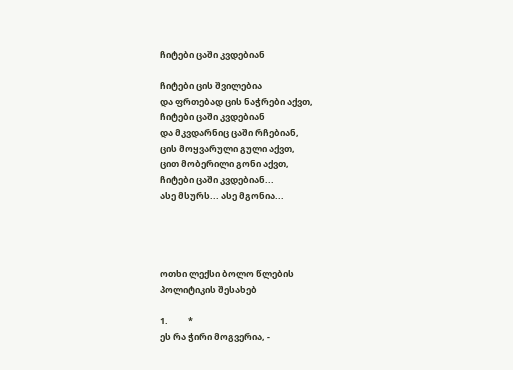ჩიტები ცაში კვდებიან

ჩიტები ცის შვილებია
და ფრთებად ცის ნაჭრები აქვთ,
ჩიტები ცაში კვდებიან
და მკვდარნიც ცაში რჩებიან,
ცის მოყვარული გული აქვთ,
ცით მობერილი გონი აქვთ,
ჩიტები ცაში კვდებიან...
ასე მსურს... ასე მგონია...




ოთხი ლექსი ბოლო წლების
პოლიტიკის შესახებ

1.          *
ეს რა ჭირი მოგვერია, -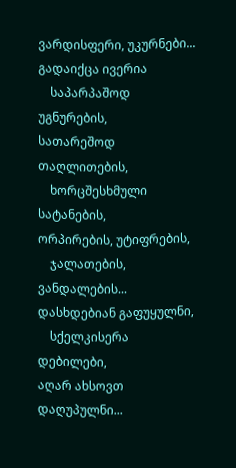ვარდისფერი, უკურნები...
გადაიქცა ივერია
    საპარპაშოდ უგნურების,
სათარეშოდ თაღლითების,
    ხორცშესხმული სატანების,
ორპირების, უტიფრების,
    ჯალათების, ვანდალების...
დასხდებიან გაფუყულნი,
    სქელკისერა დებილები,
აღარ ახსოვთ დაღუპულნი...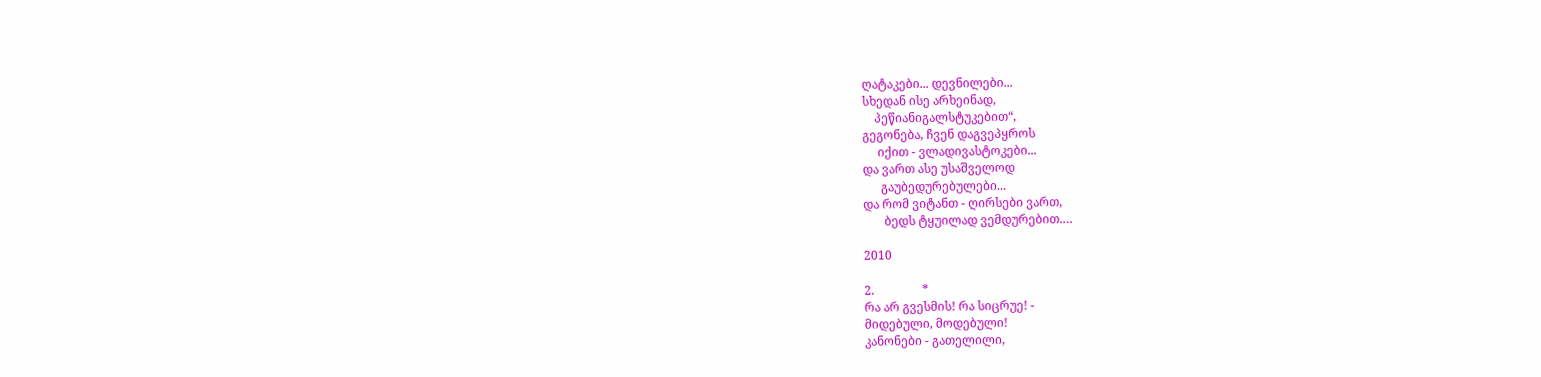ღატაკები... დევნილები...
სხედან ისე არხეინად,
    პეწიანიგალსტუკებით“,
გეგონება, ჩვენ დაგვეპყროს
     იქით - ვლადივასტოკები...
და ვართ ასე უსაშველოდ
      გაუბედურებულები...
და რომ ვიტანთ - ღირსები ვართ,
       ბედს ტყუილად ვემდურებით.…

2010

2.                *
რა არ გვესმის! რა სიცრუე! -
მიდებული, მოდებული!
კანონები - გათელილი,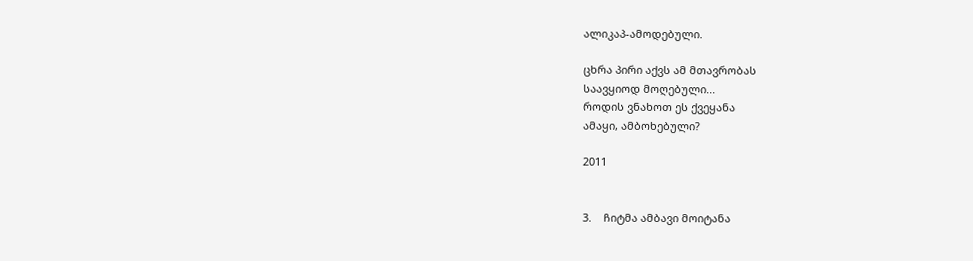ალიკაპ-ამოდებული.

ცხრა პირი აქვს ამ მთავრობას
საავყიოდ მოღებული...
როდის ვნახოთ ეს ქვეყანა
ამაყი, ამბოხებული?

2011


3.    ჩიტმა ამბავი მოიტანა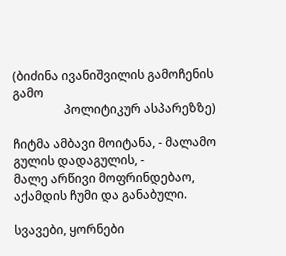(ბიძინა ივანიშვილის გამოჩენის გამო
                 პოლიტიკურ ასპარეზზე)

ჩიტმა ამბავი მოიტანა, - მალამო გულის დადაგულის, -
მალე არწივი მოფრინდებაო, აქამდის ჩუმი და განაბული.

სვავები, ყორნები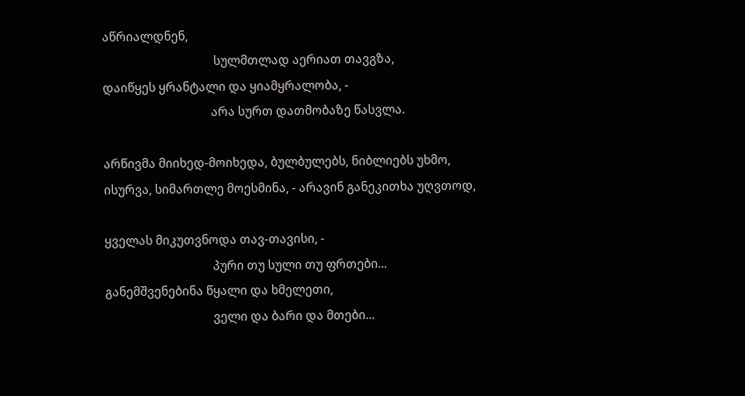აწრიალდნენ,
                                     სულმთლად აერიათ თავგზა,
დაიწყეს ყრანტალი და ყიამყრალობა, -
                                    არა სურთ დათმობაზე წასვლა.

არწივმა მიიხედ-მოიხედა, ბულბულებს, ნიბლიებს უხმო,
ისურვა, სიმართლე მოესმინა, - არავინ განეკითხა უღვთოდ,

ყველას მიკუთვნოდა თავ-თავისი, -
                                    პური თუ სული თუ ფრთები...
განემშვენებინა წყალი და ხმელეთი,
                                    ველი და ბარი და მთები...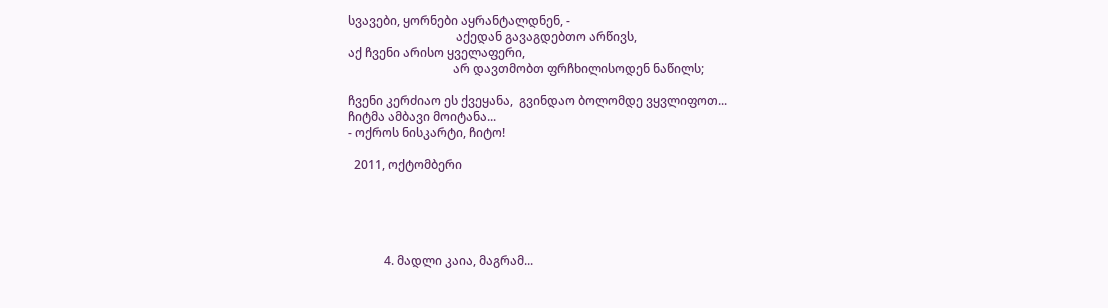სვავები, ყორნები აყრანტალდნენ, -
                                    აქედან გავაგდებთო არწივს,
აქ ჩვენი არისო ყველაფერი,
                                   არ დავთმობთ ფრჩხილისოდენ ნაწილს;

ჩვენი კერძიაო ეს ქვეყანა,  გვინდაო ბოლომდე ვყვლიფოთ...
ჩიტმა ამბავი მოიტანა...
- ოქროს ნისკარტი, ჩიტო!

  2011, ოქტომბერი





            4. მადლი კაია, მაგრამ...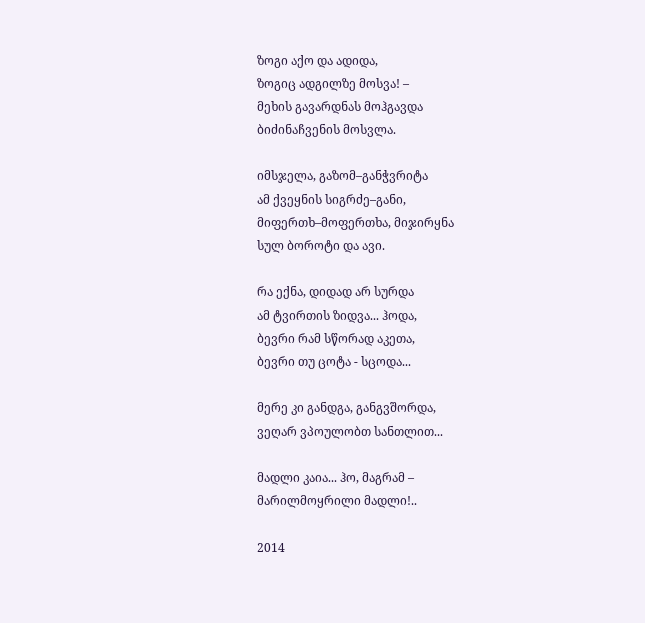ზოგი აქო და ადიდა,
ზოგიც ადგილზე მოსვა! –
მეხის გავარდნას მოჰგავდა
ბიძინაჩვენის მოსვლა.

იმსჯელა, გაზომ–განჭვრიტა
ამ ქვეყნის სიგრძე–განი,
მიფერთხ–მოფერთხა, მიჯირყნა
სულ ბოროტი და ავი.

რა ექნა, დიდად არ სურდა
ამ ტვირთის ზიდვა... ჰოდა,
ბევრი რამ სწორად აკეთა,
ბევრი თუ ცოტა - სცოდა...

მერე კი განდგა, განგვშორდა,
ვეღარ ვპოულობთ სანთლით...

მადლი კაია... ჰო, მაგრამ –
მარილმოყრილი მადლი!..

2014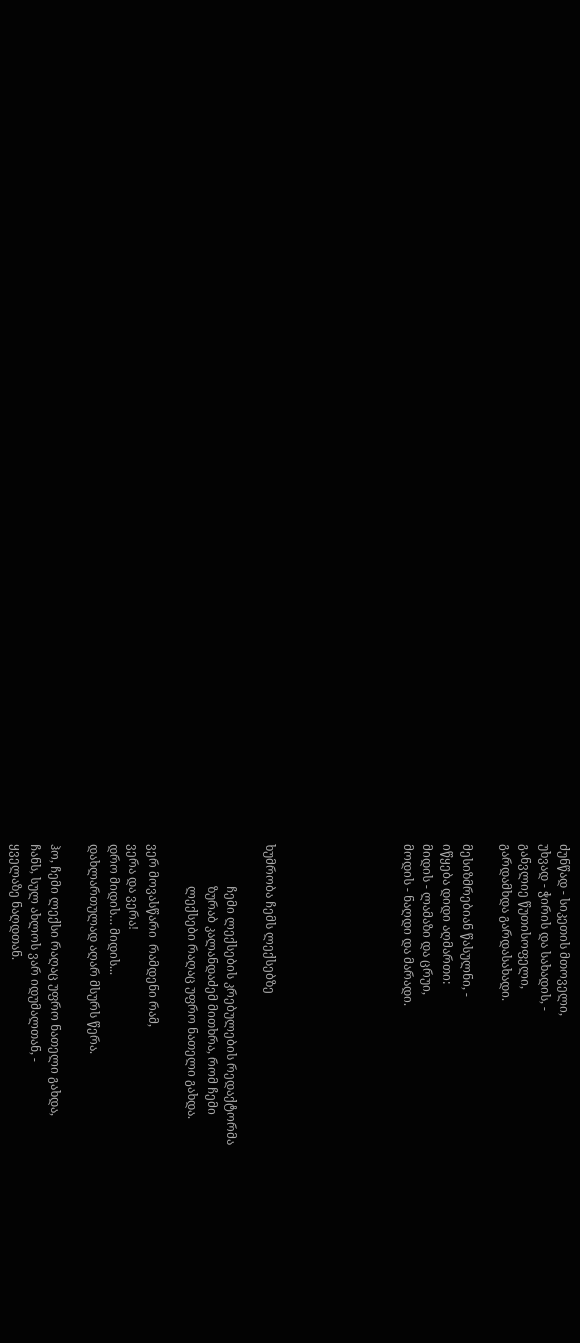ძუნწად - სიკეთის მთოველი,
უხვად - ჭირის და სახადის, -
განვლიე წუთისოფელი,
გარდამხდა გარდასახადი.

მესიზმრებიან წასულნი, -
იწყება დიდი აღმართი:
მიდის - ლამაზი და ცრუი,
მოდის - ნაღდი და მარადი.






ხუმრობა ჩემს ლექსებზე

              ჩემი ლექსების კრებულების რედაქტორმა
              ზურაბ კალანდაძემ მითხრა, რომ ჩემი
              ლექსები რაღაც უფრო ნათელი გახდა.

ვერ მოვასწარი  რამდენი რამ,
ვერა და ვერა!
დრო მიდის… მიდის...
დახლართულად აღარ მსურს წერა.

ჰო, ჩემი ლექსი რაღაც უფრო ნათელი გახდა,
ჩანს, სულ ახლოს ვარ იდუმალთან, -
ყველაზე ნაღდთან.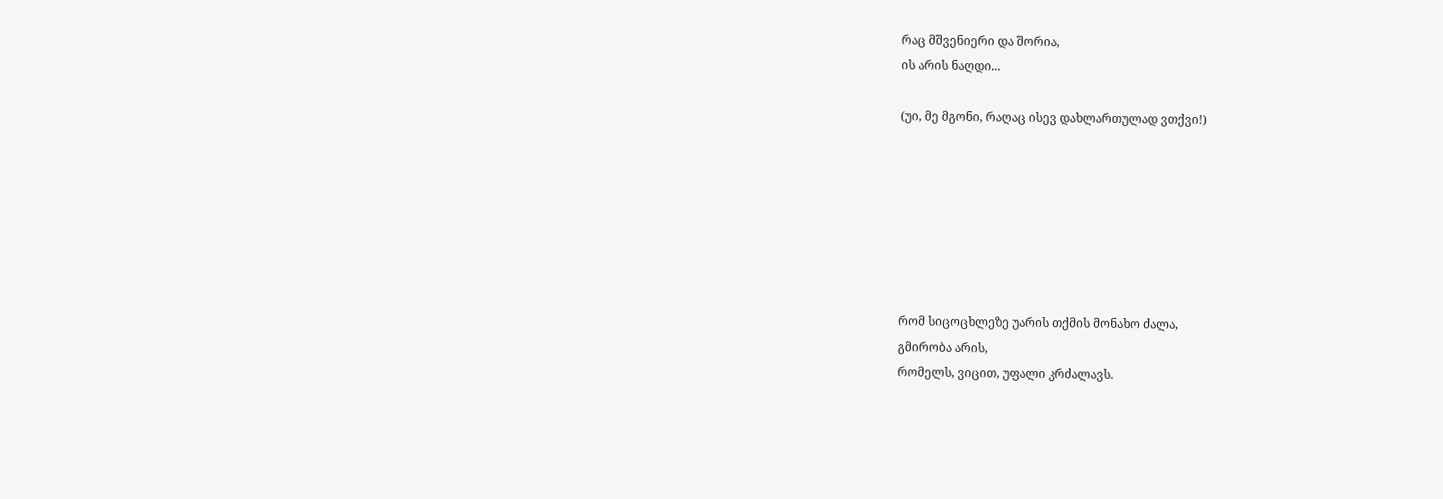რაც მშვენიერი და შორია,
ის არის ნაღდი...

(უი, მე მგონი, რაღაც ისევ დახლართულად ვთქვი!)







რომ სიცოცხლეზე უარის თქმის მონახო ძალა,
გმირობა არის,
რომელს, ვიცით, უფალი კრძალავს.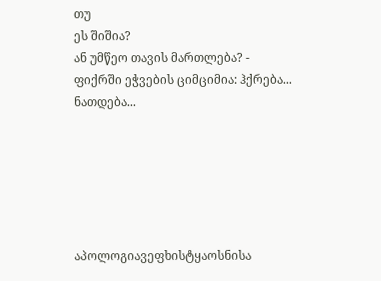თუ
ეს შიშია?
ან უმწეო თავის მართლება? -
ფიქრში ეჭვების ციმციმია: ჰქრება... ნათდება...






აპოლოგიავეფხისტყაოსნისა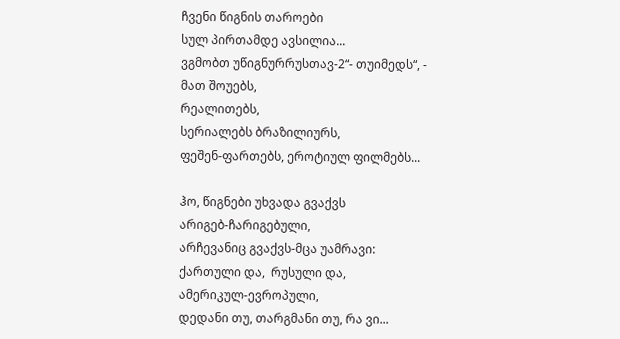ჩვენი წიგნის თაროები
სულ პირთამდე ავსილია...
ვგმობთ უწიგნურრუსთავ-2“- თუიმედს“, -
მათ შოუებს,
რეალითებს,
სერიალებს ბრაზილიურს,
ფეშენ-ფართებს, ეროტიულ ფილმებს...

ჰო, წიგნები უხვადა გვაქვს
არიგებ-ჩარიგებული,
არჩევანიც გვაქვს-მცა უამრავი:
ქართული და,  რუსული და,
ამერიკულ-ევროპული,
დედანი თუ, თარგმანი თუ, რა ვი...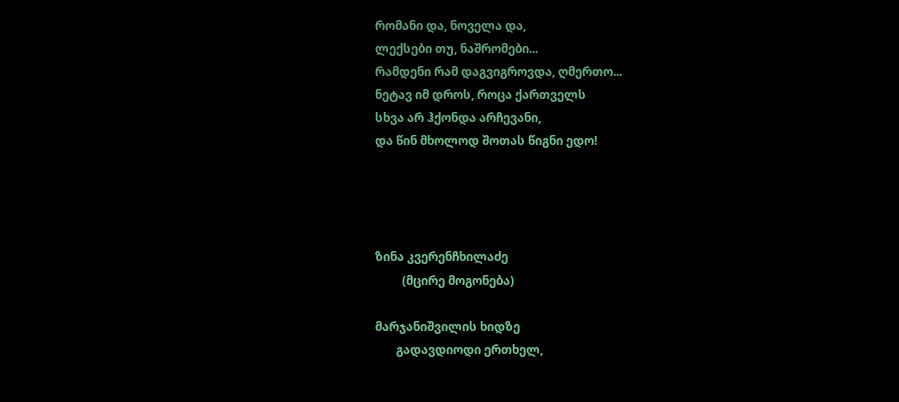რომანი და, ნოველა და,
ლექსები თუ, ნაშრომები...
რამდენი რამ დაგვიგროვდა, ღმერთო...
ნეტავ იმ დროს, როცა ქართველს
სხვა არ ჰქონდა არჩევანი,
და წინ მხოლოდ შოთას წიგნი ედო!




ზინა კვერენჩხილაძე
         (მცირე მოგონება)

მარჯანიშვილის ხიდზე
       გადავდიოდი ერთხელ,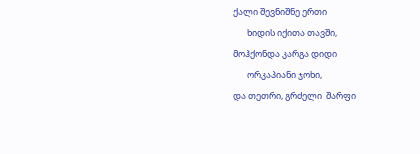ქალი შევნიშნე ერთი
       ხიდის იქითა თავში,
მოჰქონდა კარგა დიდი
       ორკაპიანი ჯოხი,
და თეთრი, გრძელი  შარფი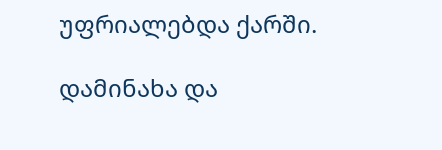უფრიალებდა ქარში.

დამინახა და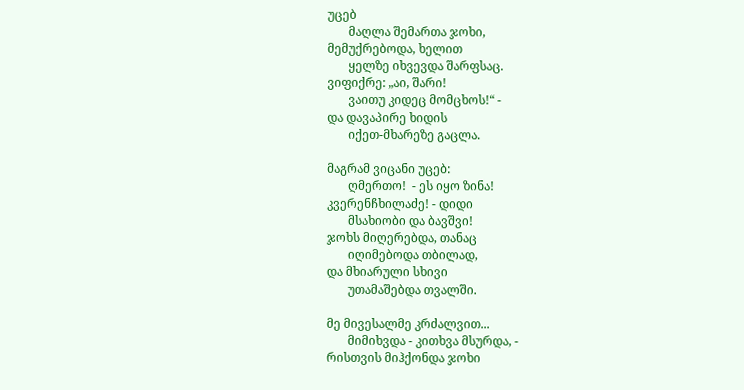უცებ
       მაღლა შემართა ჯოხი,
მემუქრებოდა, ხელით
       ყელზე იხვევდა შარფსაც.
ვიფიქრე: „აი, შარი!
       ვაითუ კიდეც მომცხოს!“ -
და დავაპირე ხიდის
       იქეთ-მხარეზე გაცლა.

მაგრამ ვიცანი უცებ:
       ღმერთო!  - ეს იყო ზინა!
კვერენჩხილაძე! - დიდი
       მსახიობი და ბავშვი!
ჯოხს მიღერებდა, თანაც
       იღიმებოდა თბილად,
და მხიარული სხივი
       უთამაშებდა თვალში.

მე მივესალმე კრძალვით...
       მიმიხვდა - კითხვა მსურდა, -
რისთვის მიჰქონდა ჯოხი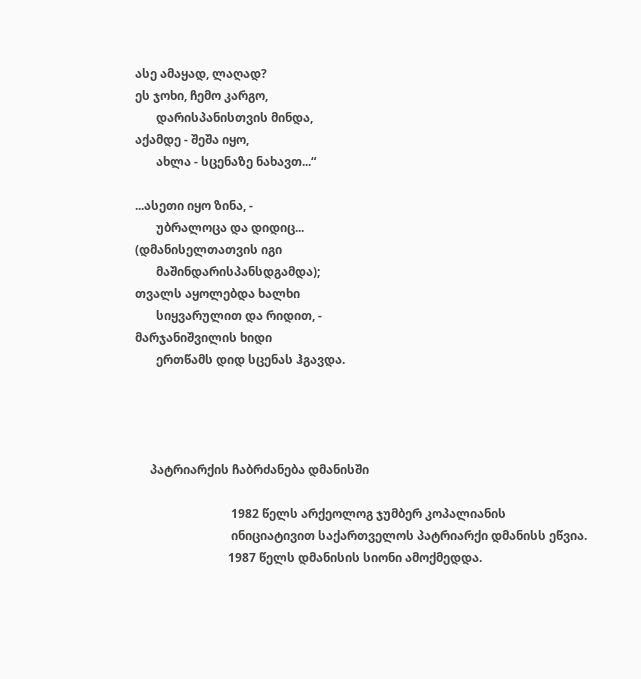ასე ამაყად, ლაღად?
ეს ჯოხი, ჩემო კარგო,
       დარისპანისთვის მინდა,
აქამდე - შეშა იყო,
       ახლა - სცენაზე ნახავთ...“

...ასეთი იყო ზინა, -
       უბრალოცა და დიდიც...
(დმანისელთათვის იგი
       მაშინდარისპანსდგამდა);
თვალს აყოლებდა ხალხი
       სიყვარულით და რიდით, -
მარჯანიშვილის ხიდი
       ერთწამს დიდ სცენას ჰგავდა.




     პატრიარქის ჩაბრძანება დმანისში

                                1982 წელს არქეოლოგ ჯუმბერ კოპალიანის
                                ინიციატივით საქართველოს პატრიარქი დმანისს ეწვია.
                               1987 წელს დმანისის სიონი ამოქმედდა.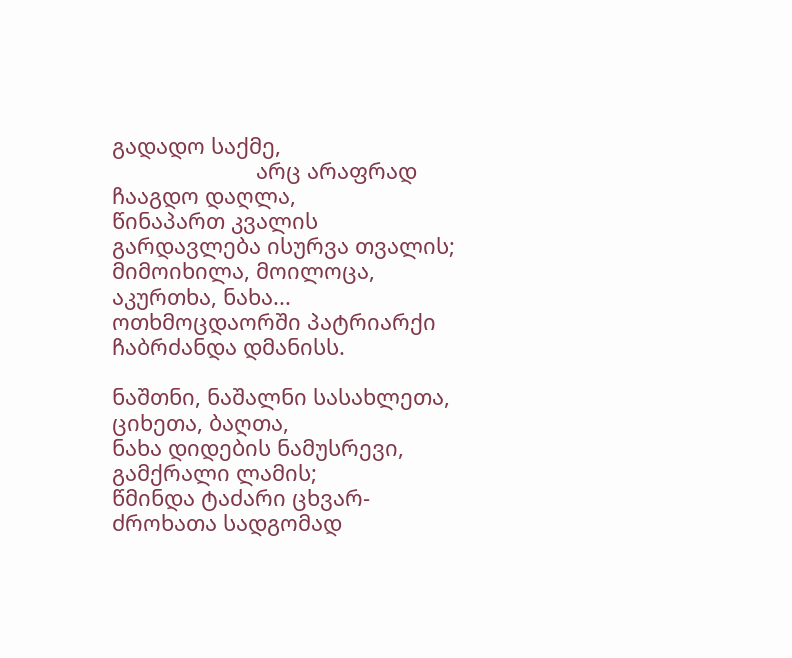გადადო საქმე,
                        არც არაფრად ჩააგდო დაღლა,
წინაპართ კვალის გარდავლება ისურვა თვალის;
მიმოიხილა, მოილოცა, აკურთხა, ნახა...
ოთხმოცდაორში პატრიარქი ჩაბრძანდა დმანისს.

ნაშთნი, ნაშალნი სასახლეთა, ციხეთა, ბაღთა,
ნახა დიდების ნამუსრევი, გამქრალი ლამის;
წმინდა ტაძარი ცხვარ-ძროხათა სადგომად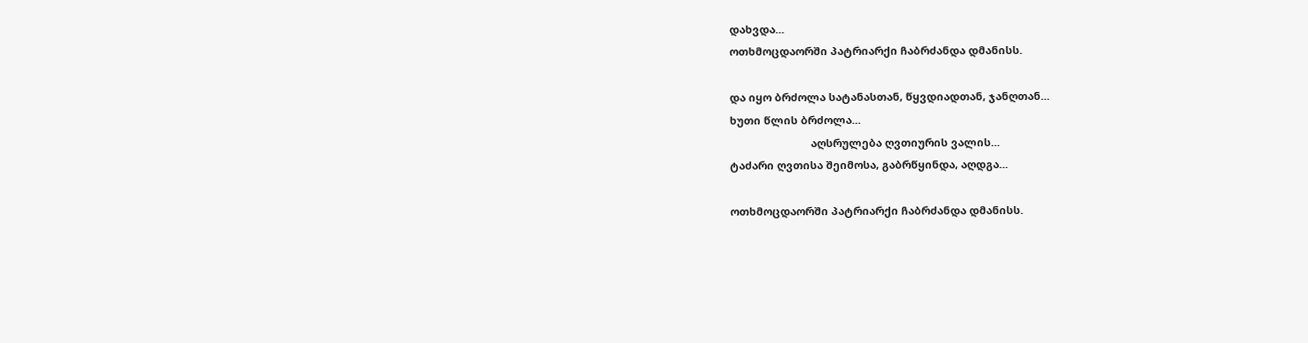დახვდა...
ოთხმოცდაორში პატრიარქი ჩაბრძანდა დმანისს.

და იყო ბრძოლა სატანასთან, წყვდიადთან, ჯანღთან...
ხუთი წლის ბრძოლა...
                           აღსრულება ღვთიურის ვალის...
ტაძარი ღვთისა შეიმოსა, გაბრწყინდა, აღდგა...

ოთხმოცდაორში პატრიარქი ჩაბრძანდა დმანისს.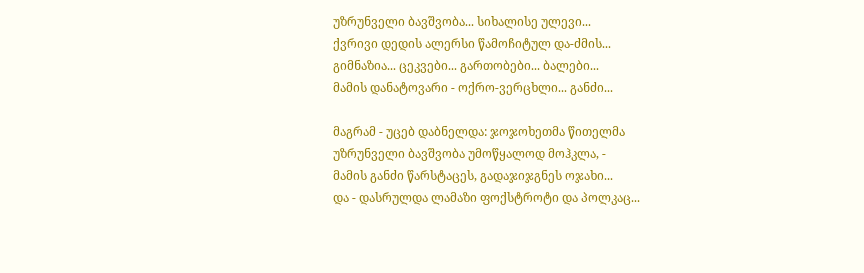უზრუნველი ბავშვობა... სიხალისე ულევი...
ქვრივი დედის ალერსი წამოჩიტულ და-ძმის...
გიმნაზია... ცეკვები... გართობები... ბალები...
მამის დანატოვარი - ოქრო-ვერცხლი... განძი...

მაგრამ - უცებ დაბნელდა: ჯოჯოხეთმა წითელმა
უზრუნველი ბავშვობა უმოწყალოდ მოჰკლა, -
მამის განძი წარსტაცეს, გადაჯიჯგნეს ოჯახი...
და - დასრულდა ლამაზი ფოქსტროტი და პოლკაც...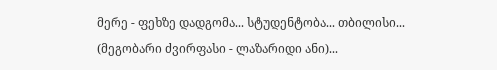მერე - ფეხზე დადგომა... სტუდენტობა... თბილისი...
(მეგობარი ძვირფასი - ლაზარიდი ანი)...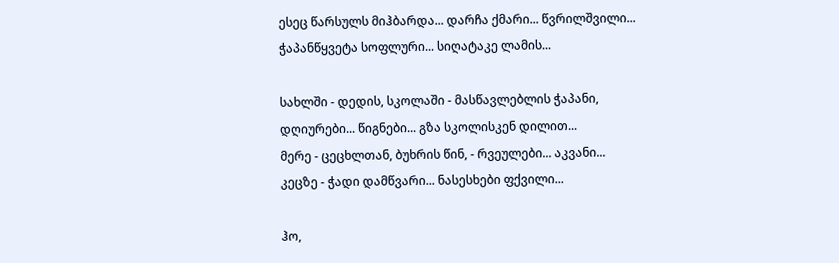ესეც წარსულს მიჰბარდა... დარჩა ქმარი... წვრილშვილი...
ჭაპანწყვეტა სოფლური... სიღატაკე ლამის...

სახლში - დედის, სკოლაში - მასწავლებლის ჭაპანი,
დღიურები... წიგნები... გზა სკოლისკენ დილით...
მერე - ცეცხლთან, ბუხრის წინ, - რვეულები... აკვანი...
კეცზე - ჭადი დამწვარი... ნასესხები ფქვილი...

ჰო,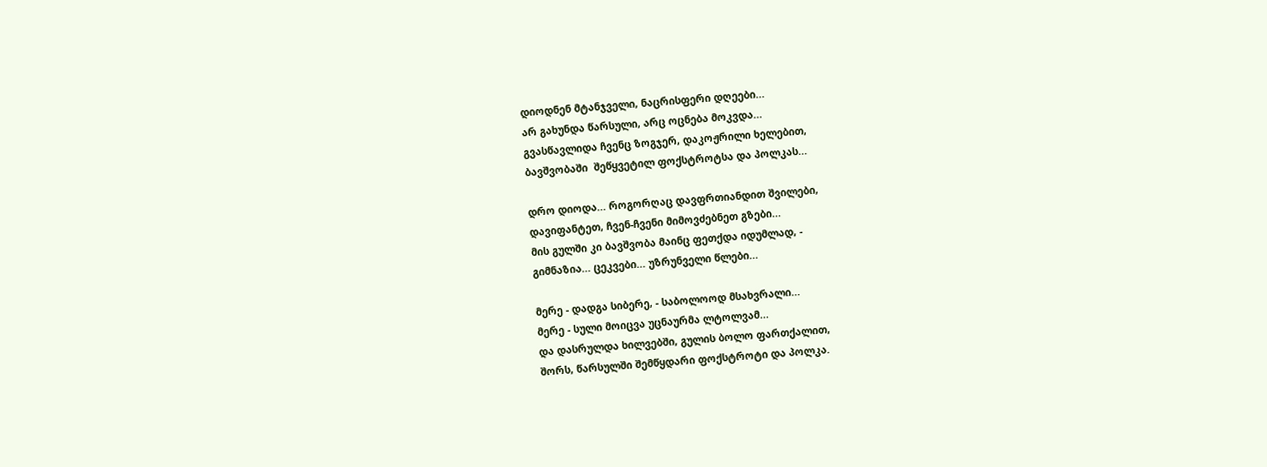დიოდნენ მტანჯველი, ნაცრისფერი დღეები...
არ გახუნდა წარსული, არც ოცნება მოკვდა...
გვასწავლიდა ჩვენც ზოგჯერ, დაკოჟრილი ხელებით,
ბავშვობაში  შეწყვეტილ ფოქსტროტსა და პოლკას...

დრო დიოდა... როგორღაც დავფრთიანდით შვილები,
დავიფანტეთ, ჩვენ-ჩვენი მიმოვძებნეთ გზები...
მის გულში კი ბავშვობა მაინც ფეთქდა იდუმლად, -
გიმნაზია... ცეკვები... უზრუნველი წლები...

მერე - დადგა სიბერე, - საბოლოოდ მსახვრალი...
მერე - სული მოიცვა უცნაურმა ლტოლვამ...
და დასრულდა ხილვებში, გულის ბოლო ფართქალით,
შორს, წარსულში შემწყდარი ფოქსტროტი და პოლკა.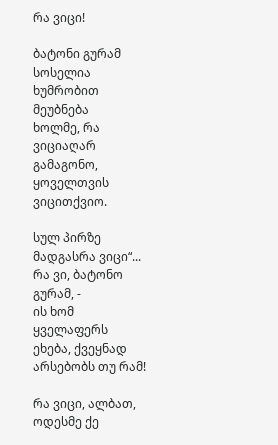რა ვიცი!

ბატონი გურამ სოსელია ხუმრობით მეუბნება
ხოლმე, რა ვიციაღარ გამაგონო, ყოველთვის
ვიცითქვიო.

სულ პირზე მადგასრა ვიცი“...  რა ვი, ბატონო გურამ, -
ის ხომ ყველაფერს ეხება, ქვეყნად არსებობს თუ რამ!

რა ვიცი, ალბათ, ოდესმე ქე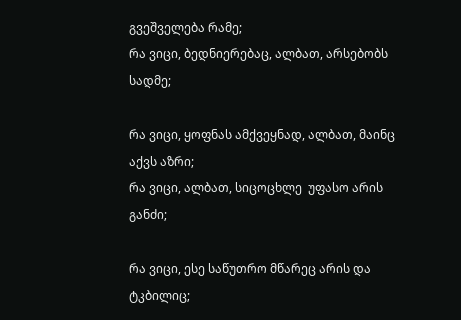გვეშველება რამე;
რა ვიცი, ბედნიერებაც, ალბათ, არსებობს სადმე;

რა ვიცი, ყოფნას ამქვეყნად, ალბათ, მაინც აქვს აზრი;
რა ვიცი, ალბათ, სიცოცხლე  უფასო არის განძი;

რა ვიცი, ესე საწუთრო მწარეც არის და ტკბილიც;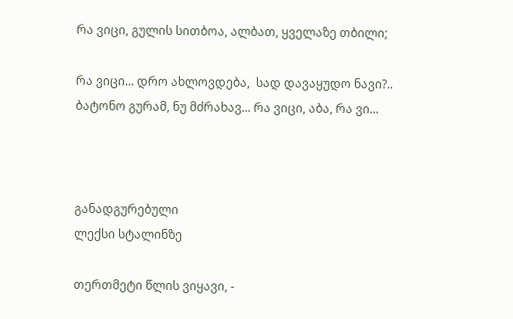რა ვიცი, გულის სითბოა, ალბათ, ყველაზე თბილი;

რა ვიცი... დრო ახლოვდება,  სად დავაყუდო ნავი?..
ბატონო გურამ, ნუ მძრახავ... რა ვიცი, აბა, რა ვი...



განადგურებული
ლექსი სტალინზე

თერთმეტი წლის ვიყავი, -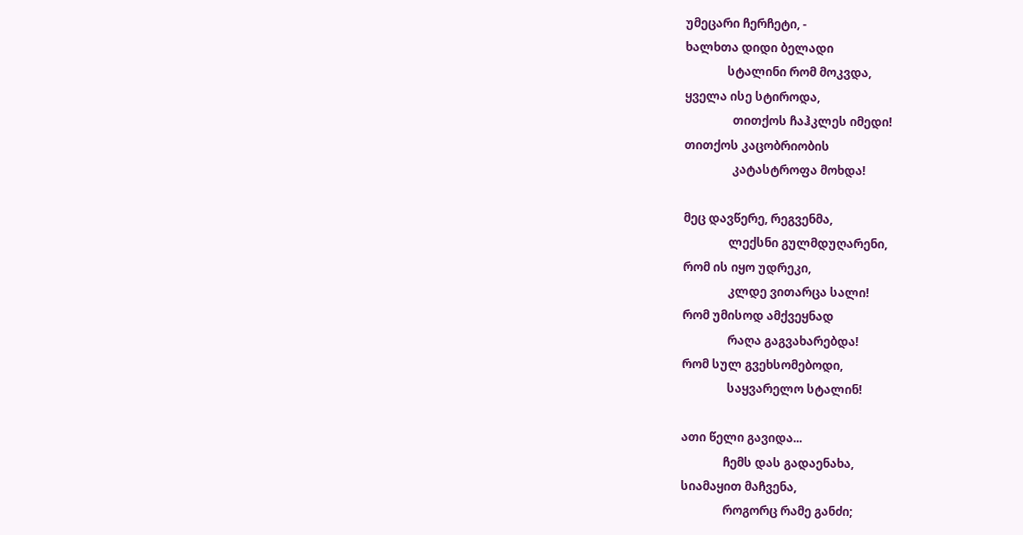უმეცარი ჩერჩეტი, -
ხალხთა დიდი ბელადი
              სტალინი რომ მოკვდა,
ყველა ისე სტიროდა,
                თითქოს ჩაჰკლეს იმედი!
თითქოს კაცობრიობის
                კატასტროფა მოხდა!

მეც დავწერე, რეგვენმა,
               ლექსნი გულმდუღარენი,
რომ ის იყო უდრეკი,
               კლდე ვითარცა სალი!
რომ უმისოდ ამქვეყნად
               რაღა გაგვახარებდა!
რომ სულ გვეხსომებოდი,
               საყვარელო სტალინ!

ათი წელი გავიდა...
              ჩემს დას გადაენახა,
სიამაყით მაჩვენა,
              როგორც რამე განძი;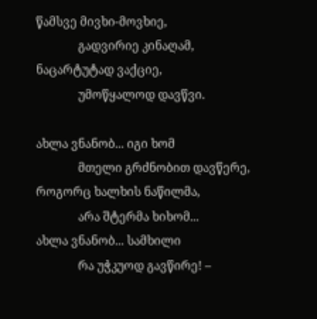წამსვე მივხი-მოვხიე,
              გადვირიე კინაღამ,
ნაცარტუტად ვაქციე,
              უმოწყალოდ დავწვი.

ახლა ვნანობ... იგი ხომ
              მთელი გრძნობით დავწერე,
როგორც ხალხის ნაწილმა,
              არა შტერმა ხიხომ...
ახლა ვნანობ... სამხილი
              რა უჭკუოდ გავწირე! –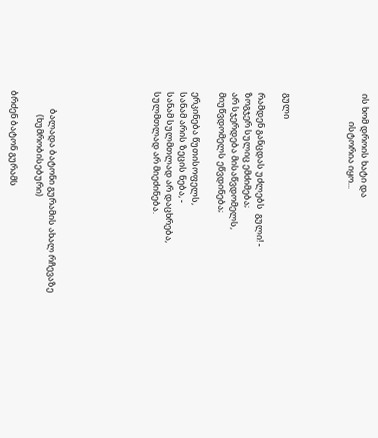ის ხომ დროის ხატი და
              ისტორია იყო...




გული

რამდენ განცდას უძლებს  გული! -
ზოგჯერ სულიც ემძიმება;
არ სჯერდება მისაწვდომელს,
მიუწვდომელს ეწვდინება;

ერკინება წუთისოფელს,
სანამ არის ზეცის ნება, -
სანამ სულმთლად არ დაცხრება,
სულმთლად არ მიეძინება.







         ბალადა ბატონი გურამის ახალ რჩევაზე
            (ხუმრობისებური)

ბრძენ ბატონ გურამს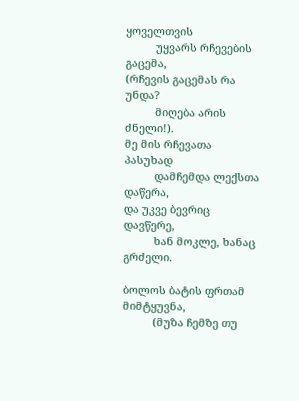ყოველთვის
          უყვარს რჩევების გაცემა,
(რჩევის გაცემას რა უნდა?
          მიღება არის ძნელი!).
მე მის რჩევათა პასუხად
          დამჩემდა ლექსთა დაწერა,
და უკვე ბევრიც დავწერე,
          ხან მოკლე, ხანაც გრძელი.

ბოლოს ბატის ფრთამ მიმტყუვნა,
          (მუზა ჩემზე თუ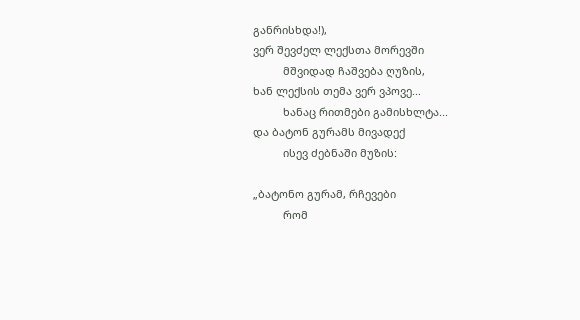განრისხდა!),
ვერ შევძელ ლექსთა მორევში
          მშვიდად ჩაშვება ღუზის,
ხან ლექსის თემა ვერ ვპოვე...
          ხანაც რითმები გამისხლტა...
და ბატონ გურამს მივადექ
          ისევ ძებნაში მუზის:

„ბატონო გურამ, რჩევები
          რომ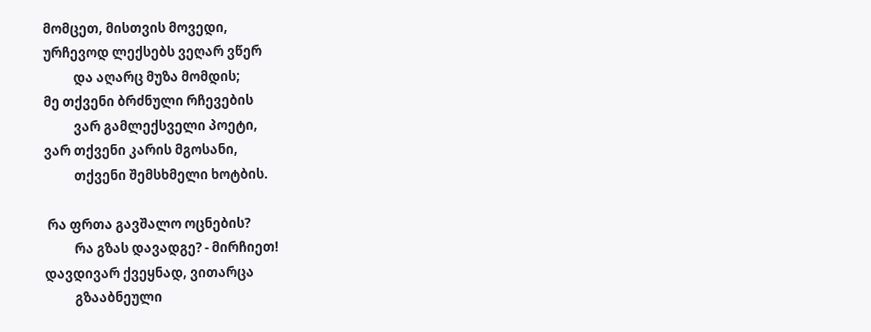მომცეთ, მისთვის მოვედი,
ურჩევოდ ლექსებს ვეღარ ვწერ
          და აღარც მუზა მომდის;
მე თქვენი ბრძნული რჩევების
          ვარ გამლექსველი პოეტი,
ვარ თქვენი კარის მგოსანი,
          თქვენი შემსხმელი ხოტბის.

 რა ფრთა გავშალო ოცნების?
          რა გზას დავადგე? - მირჩიეთ!
დავდივარ ქვეყნად, ვითარცა
          გზააბნეული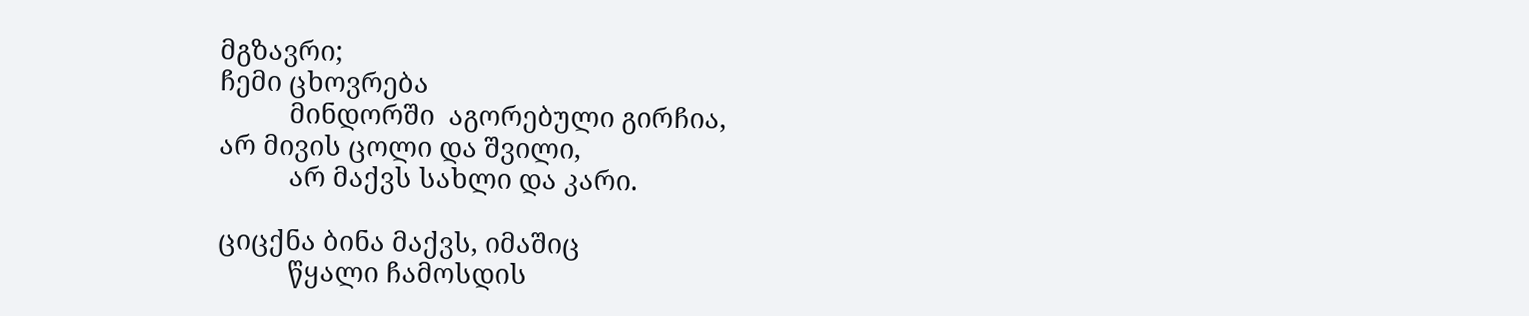მგზავრი;
ჩემი ცხოვრება
          მინდორში  აგორებული გირჩია,
არ მივის ცოლი და შვილი,
          არ მაქვს სახლი და კარი.

ციცქნა ბინა მაქვს, იმაშიც
          წყალი ჩამოსდის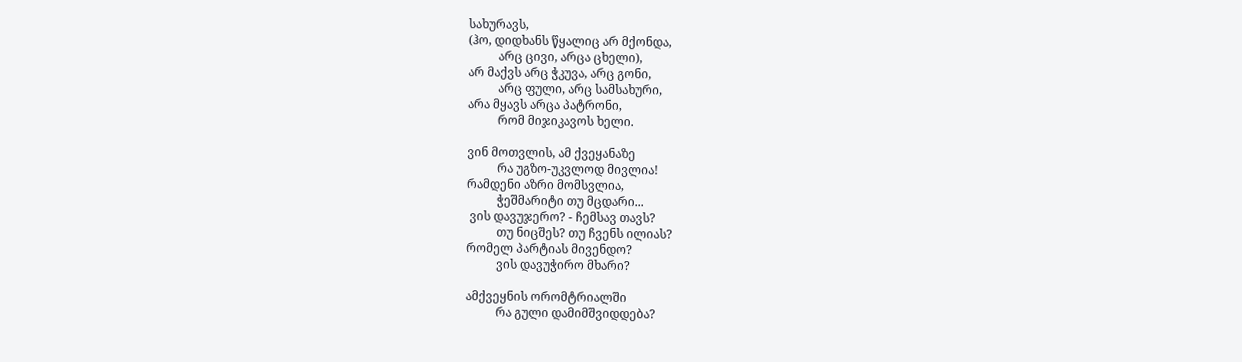სახურავს,
(ჰო, დიდხანს წყალიც არ მქონდა,
          არც ცივი, არცა ცხელი),
არ მაქვს არც ჭკუვა, არც გონი,
          არც ფული, არც სამსახური,
არა მყავს არცა პატრონი,
          რომ მიჯიკავოს ხელი.

ვინ მოთვლის, ამ ქვეყანაზე
          რა უგზო-უკვლოდ მივლია!
რამდენი აზრი მომსვლია,
          ჭეშმარიტი თუ მცდარი...
 ვის დავუჯერო? - ჩემსავ თავს?
          თუ ნიცშეს? თუ ჩვენს ილიას?
რომელ პარტიას მივენდო?
          ვის დავუჭირო მხარი?

ამქვეყნის ორომტრიალში
          რა გული დამიმშვიდდება?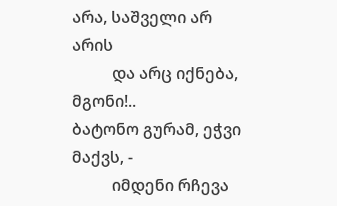არა, საშველი არ არის
          და არც იქნება, მგონი!..
ბატონო გურამ, ეჭვი მაქვს, -
          იმდენი რჩევა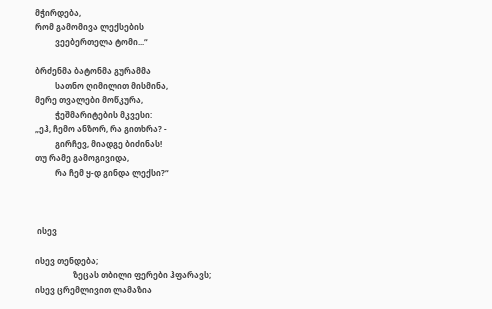მჭირდება,
რომ გამომივა ლექსების
          ვეებერთელა ტომი...“

ბრძენმა ბატონმა გურამმა
          სათნო ღიმილით მისმინა,
მერე თვალები მოწკურა,
          ჭეშმარიტების მკვესი:
„ეჰ, ჩემო ანზორ, რა გითხრა? -
          გირჩევ, მიადგე ბიძინას!
თუ რამე გამოგივიდა,
          რა ჩემ ყ-დ გინდა ლექსი?“



 ისევ

ისევ თენდება;
                   ზეცას თბილი ფერები ჰფარავს;
ისევ ცრემლივით ლამაზია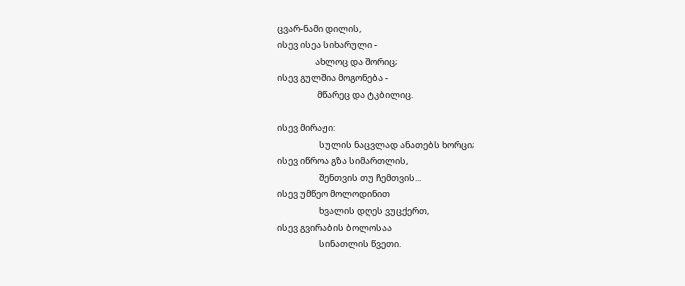ცვარ-ნამი დილის,
ისევ ისეა სიხარული -
                   ახლოც და შორიც;
ისევ გულშია მოგონება -
                    მწარეც და ტკბილიც.

ისევ მირაჟი:
                     სულის ნაცვლად ანათებს ხორცი;
ისევ იწროა გზა სიმართლის,
                     შენთვის თუ ჩემთვის...
ისევ უმწეო მოლოდინით
                     ხვალის დღეს ვუცქერთ,
ისევ გვირაბის ბოლოსაა
                     სინათლის წვეთი.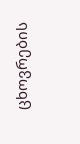ცხოვრების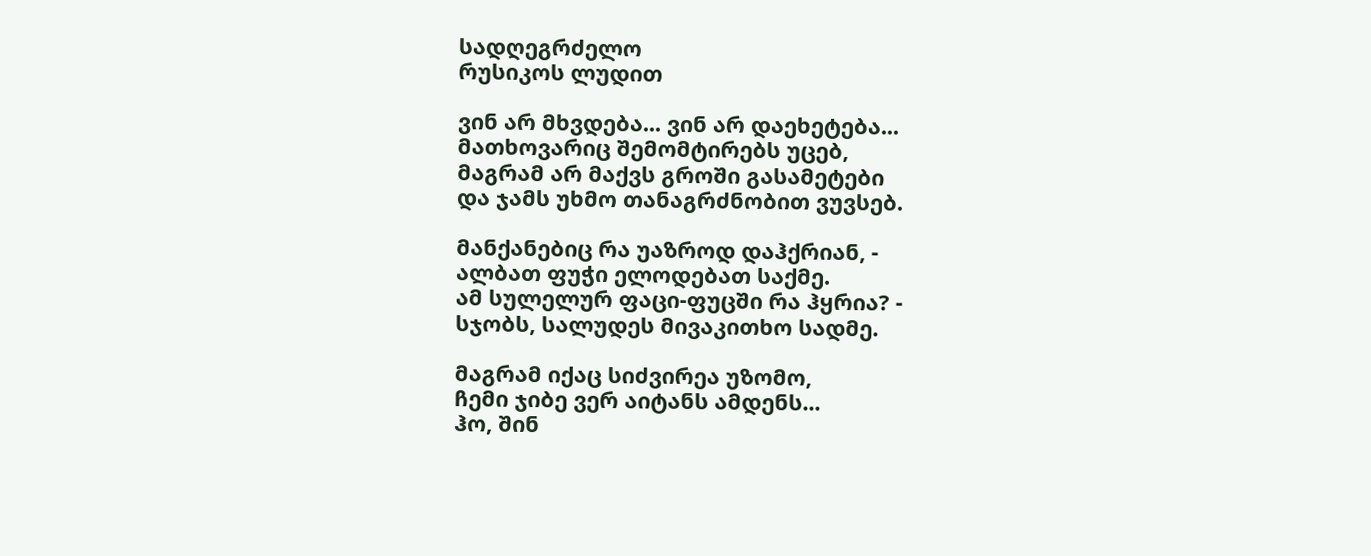სადღეგრძელო
რუსიკოს ლუდით

ვინ არ მხვდება... ვინ არ დაეხეტება...
მათხოვარიც შემომტირებს უცებ,
მაგრამ არ მაქვს გროში გასამეტები
და ჯამს უხმო თანაგრძნობით ვუვსებ.

მანქანებიც რა უაზროდ დაჰქრიან, -
ალბათ ფუჭი ელოდებათ საქმე.
ამ სულელურ ფაცი-ფუცში რა ჰყრია? -
სჯობს, სალუდეს მივაკითხო სადმე.

მაგრამ იქაც სიძვირეა უზომო,
ჩემი ჯიბე ვერ აიტანს ამდენს...
ჰო, შინ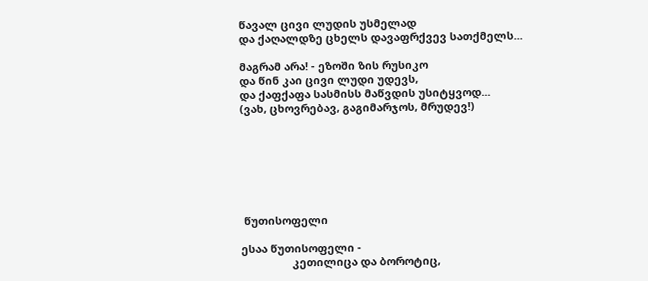წავალ ცივი ლუდის უსმელად
და ქაღალდზე ცხელს დავაფრქვევ სათქმელს...

მაგრამ არა! - ეზოში ზის რუსიკო
და წინ კაი ცივი ლუდი უდევს,
და ქაფქაფა სასმისს მაწვდის უსიტყვოდ...
(ვახ, ცხოვრებავ, გაგიმარჯოს, მრუდევ!)







 წუთისოფელი

ესაა წუთისოფელი -
                 კეთილიცა და ბოროტიც,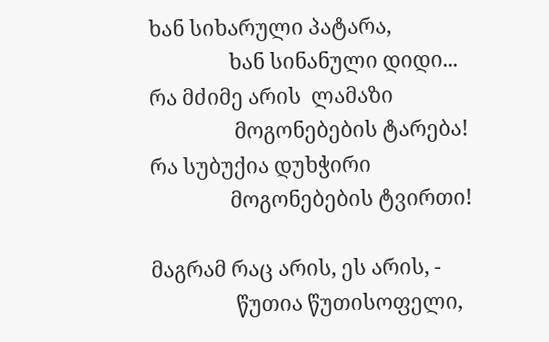ხან სიხარული პატარა,
                ხან სინანული დიდი...
რა მძიმე არის  ლამაზი
                 მოგონებების ტარება!
რა სუბუქია დუხჭირი
                მოგონებების ტვირთი!

მაგრამ რაც არის, ეს არის, -
                 წუთია წუთისოფელი,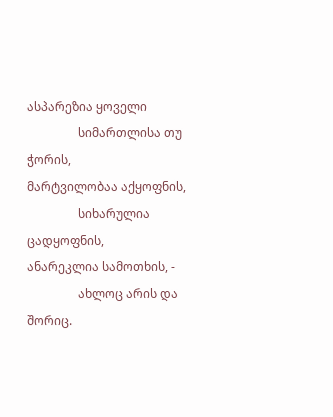ასპარეზია ყოველი
                 სიმართლისა თუ ჭორის,
მარტვილობაა აქყოფნის,
                 სიხარულია ცადყოფნის,
ანარეკლია სამოთხის, -
                 ახლოც არის და შორიც.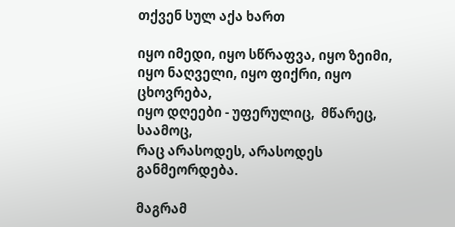თქვენ სულ აქა ხართ

იყო იმედი, იყო სწრაფვა, იყო ზეიმი,
იყო ნაღველი, იყო ფიქრი, იყო ცხოვრება,
იყო დღეები - უფერულიც,  მწარეც, საამოც,
რაც არასოდეს, არასოდეს განმეორდება.

მაგრამ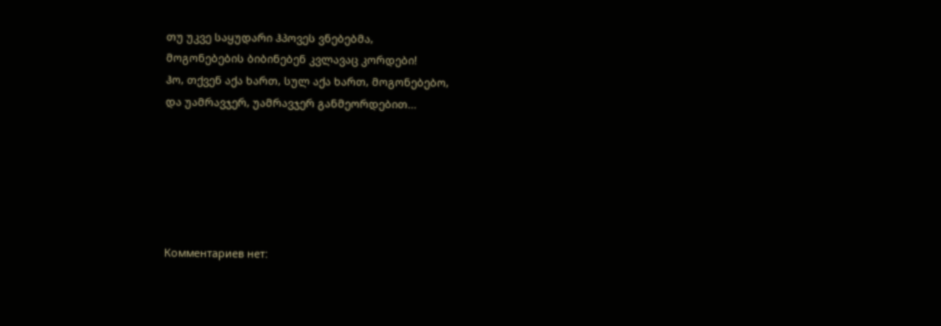თუ უკვე საყუდარი ჰპოვეს ვნებებმა,
მოგონებების ბიბინებენ კვლავაც კორდები!
ჰო, თქვენ აქა ხართ, სულ აქა ხართ, მოგონებებო,
და უამრავჯერ, უამრავჯერ განმეორდებით...






Комментариев нет: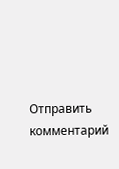Отправить комментарий